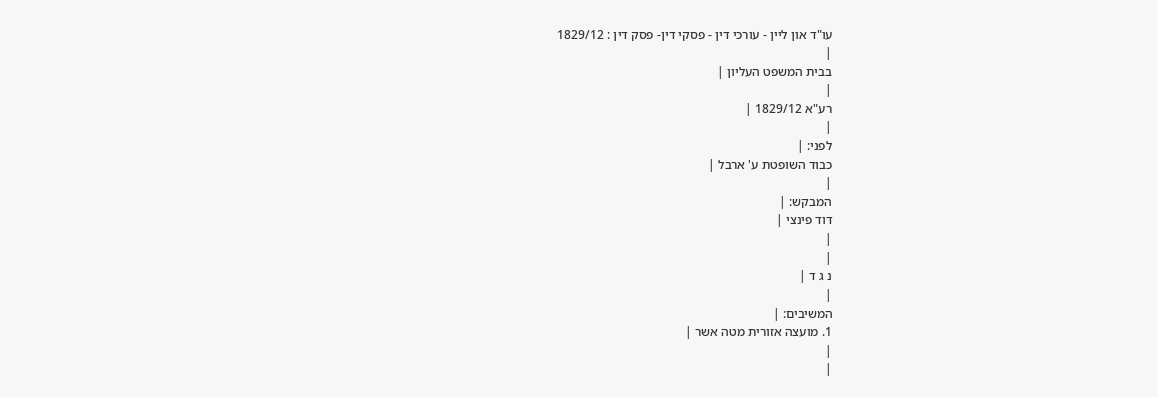עו"ד און ליין - עורכי דין - פסקי דין- פסק דין : 1829/12
|
בבית המשפט העליון |
|
רע"א 1829/12 |
|
לפני: |
כבוד השופטת ע' ארבל |
|
המבקש: |
דוד פינצי |
|
|
נ ג ד |
|
המשיבים: |
1. מועצה אזורית מטה אשר |
|
|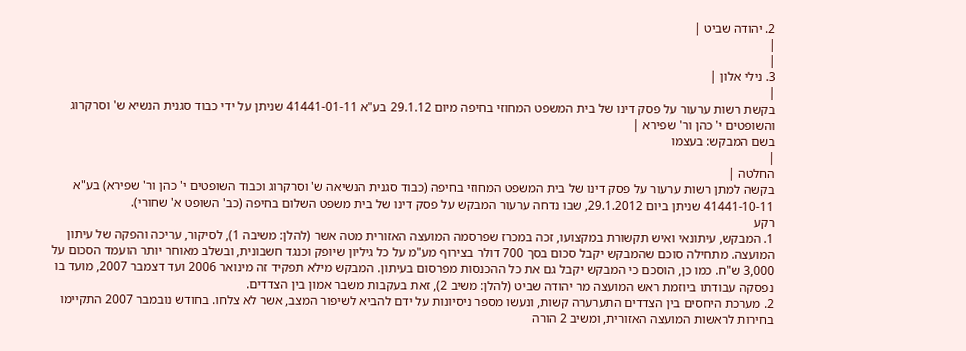2. יהודה שביט |
|
|
3. נילי אלון |
|
בקשת רשות ערעור על פסק דינו של בית המשפט המחוזי בחיפה מיום 29.1.12 בע"א 41441-01-11 שניתן על ידי כבוד סגנית הנשיא ש' וסרקרוג והשופטים י' כהן ור' שפירא |
בשם המבקש: בעצמו
|
החלטה |
בקשה למתן רשות ערעור על פסק דינו של בית המשפט המחוזי בחיפה (כבוד סגנית הנשיאה ש' וסרקרוג וכבוד השופטים י' כהן ור' שפירא) בע"א 41441-10-11 שניתן ביום 29.1.2012, שבו נדחה ערעור המבקש על פסק דינו של בית משפט השלום בחיפה (כב' השופט א' שחורי).
רקע
1. המבקש, עיתונאי ואיש תקשורת במקצועו, זכה במכרז שפרסמה המועצה האזורית מטה אשר (להלן: משיבה 1), לסיקור, עריכה והפקה של עיתון המועצה. מתחילה סוכם שהמבקש יקבל סכום בסך 700 דולר בצירוף מע"מ על כל גיליון שיופק וכנגד חשבונית, ובשלב מאוחר יותר הועמד הסכום על 3,000 ש"ח. כמו כן, הוסכם כי המבקש יקבל גם את כל ההכנסות מפרסום בעיתון. המבקש מילא תפקיד זה מינואר 2006 ועד דצמבר 2007, מועד בו נפסקה עבודתו ביוזמת ראש המועצה מר יהודה שביט (להלן: משיב 2), זאת בעקבות משבר אמון בין הצדדים.
2. מערכת היחסים בין הצדדים התערערה קשות, ונעשו מספר ניסיונות על ידם להביא לשיפור המצב, אשר לא צלחו. בחודש נובמבר 2007 התקיימו בחירות לראשות המועצה האזורית, ומשיב 2 הורה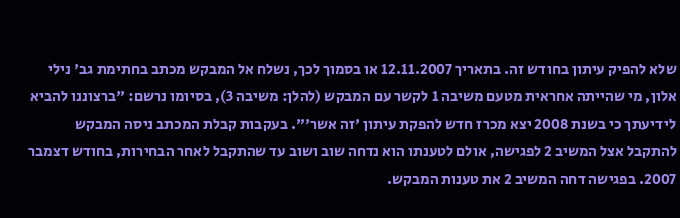שלא להפיק עיתון בחודש זה. בתאריך 12.11.2007 או בסמוך לכך, נשלח אל המבקש מכתב בחתימת גב' נילי אלון, מי שהייתה אחראית מטעם משיבה 1 לקשר עם המבקש (להלן: משיבה 3), בסיומו נרשם: "ברצוננו להביא לידיעתך כי בשנת 2008 יצא מכרז חדש להפקת עיתון 'זה אשר'". בעקבות קבלת המכתב ניסה המבקש להתקבל אצל המשיב 2 לפגישה, אולם לטענתו הוא נדחה שוב ושוב עד שהתקבל לאחר הבחירות, בחודש דצמבר 2007. בפגישה דחה המשיב 2 את טענות המבקש.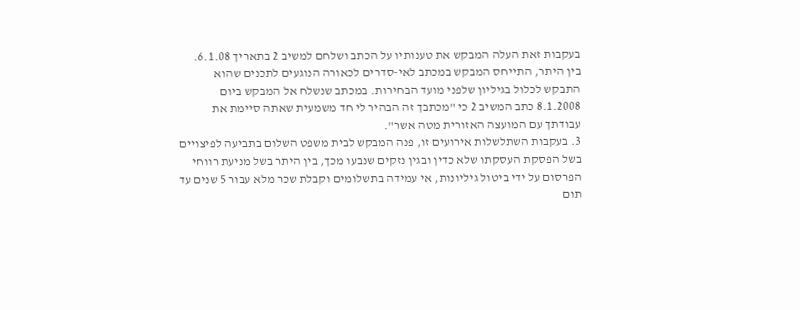בעקבות זאת העלה המבקש את טענותיו על הכתב ושלחם למשיב 2 בתאריך 6.1.08. בין היתר, התייחס המבקש במכתב לאי-סדרים לכאורה הנוגעים לתכנים שהוא התבקש לכלול בגיליון שלפני מועד הבחירות. במכתב שנשלח אל המבקש ביום 8.1.2008 כתב המשיב 2 כי "מכתבך זה הבהיר לי חד משמעית שאתה סיימת את עבודתך עם המועצה האזורית מטה אשר".
3. בעקבות השתלשלות אירועים זו, פנה המבקש לבית משפט השלום בתביעה לפיצויים בשל הפסקת העסקתו שלא כדין ובגין נזקים שנבעו מכך, בין היתר בשל מניעת רווחי הפרסום על ידי ביטול גיליונות, אי עמידה בתשלומים וקבלת שכר מלא עבור 5 שנים עד תום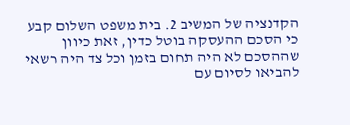הקדנציה של המשיב 2. בית משפט השלום קבע כי הסכם ההעסקה בוטל כדין, זאת כיוון שההסכם לא היה תחום בזמן וכל צד היה רשאי להביאו לסיום עם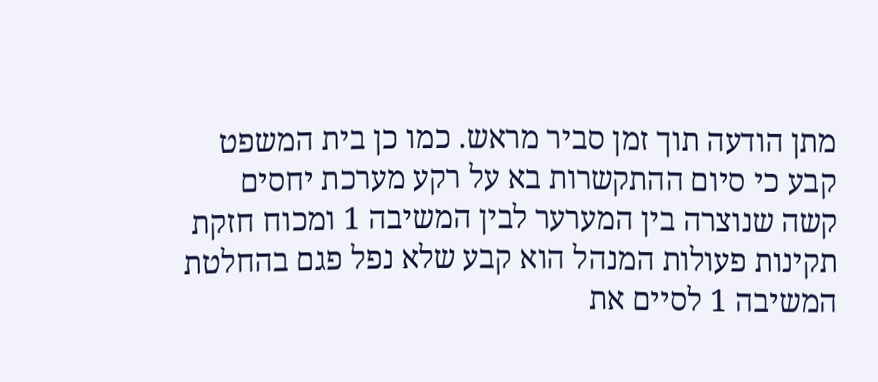מתן הודעה תוך זמן סביר מראש. כמו כן בית המשפט קבע כי סיום ההתקשרות בא על רקע מערכת יחסים קשה שנוצרה בין המערער לבין המשיבה 1 ומכוח חזקת תקינות פעולות המנהל הוא קבע שלא נפל פגם בהחלטת המשיבה 1 לסיים את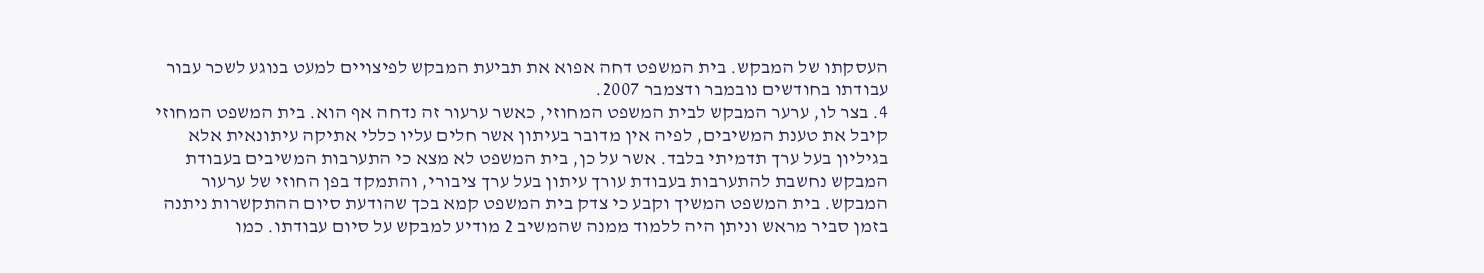העסקתו של המבקש. בית המשפט דחה אפוא את תביעת המבקש לפיצויים למעט בנוגע לשכר עבור עבודתו בחודשים נובמבר ודצמבר 2007.
4. בצר לו, ערער המבקש לבית המשפט המחוזי, כאשר ערעור זה נדחה אף הוא. בית המשפט המחוזי קיבל את טענת המשיבים, לפיה אין מדובר בעיתון אשר חלים עליו כללי אתיקה עיתונאית אלא בגיליון בעל ערך תדמיתי בלבד. אשר על כן, בית המשפט לא מצא כי התערבות המשיבים בעבודת המבקש נחשבת להתערבות בעבודת עורך עיתון בעל ערך ציבורי, והתמקד בפן החוזי של ערעור המבקש. בית המשפט המשיך וקבע כי צדק בית המשפט קמא בכך שהודעת סיום ההתקשרות ניתנה בזמן סביר מראש וניתן היה ללמוד ממנה שהמשיב 2 מודיע למבקש על סיום עבודתו. כמו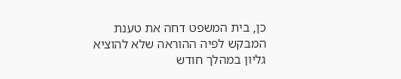כן, בית המשפט דחה את טענת המבקש לפיה ההוראה שלא להוציא גליון במהלך חודש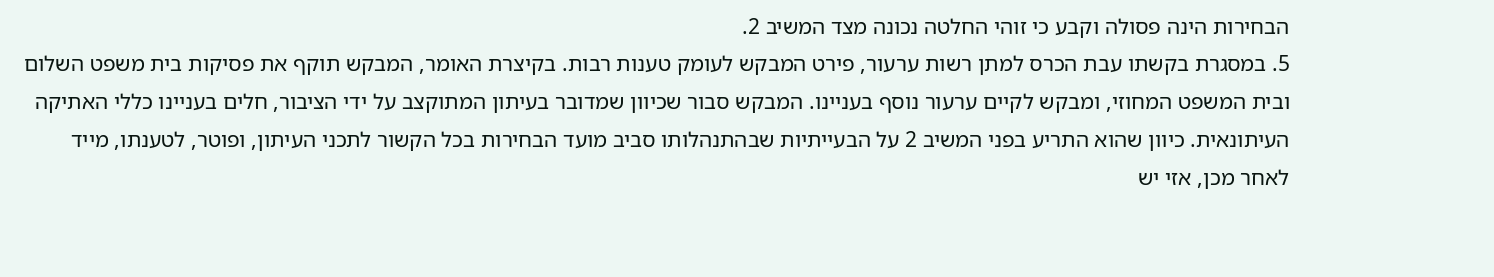הבחירות הינה פסולה וקבע כי זוהי החלטה נכונה מצד המשיב 2.
5. במסגרת בקשתו עבת הכרס למתן רשות ערעור, פירט המבקש לעומק טענות רבות. בקיצרת האומר, המבקש תוקף את פסיקות בית משפט השלום ובית המשפט המחוזי, ומבקש לקיים ערעור נוסף בעניינו. המבקש סבור שכיוון שמדובר בעיתון המתוקצב על ידי הציבור, חלים בעניינו כללי האתיקה העיתונאית. כיוון שהוא התריע בפני המשיב 2 על הבעייתיות שבהתנהלותו סביב מועד הבחירות בכל הקשור לתכני העיתון, ופוטר, לטענתו, מייד לאחר מכן, אזי יש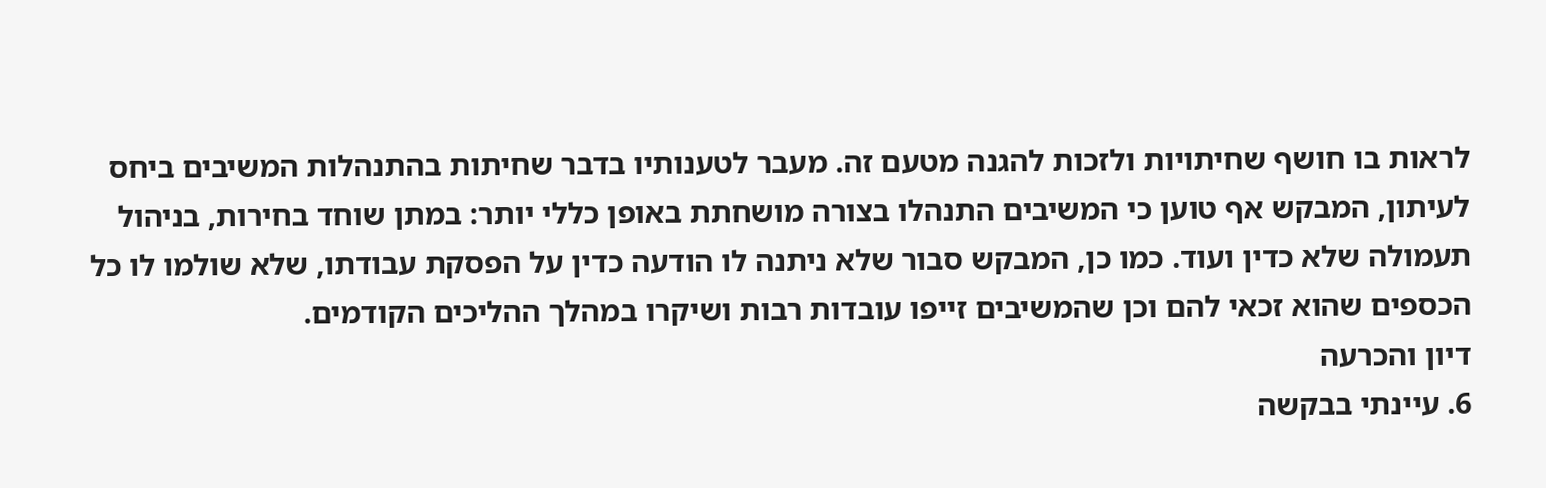לראות בו חושף שחיתויות ולזכות להגנה מטעם זה. מעבר לטענותיו בדבר שחיתות בהתנהלות המשיבים ביחס לעיתון, המבקש אף טוען כי המשיבים התנהלו בצורה מושחתת באופן כללי יותר: במתן שוחד בחירות, בניהול תעמולה שלא כדין ועוד. כמו כן, המבקש סבור שלא ניתנה לו הודעה כדין על הפסקת עבודתו, שלא שולמו לו כל הכספים שהוא זכאי להם וכן שהמשיבים זייפו עובדות רבות ושיקרו במהלך ההליכים הקודמים.
דיון והכרעה
6. עיינתי בבקשה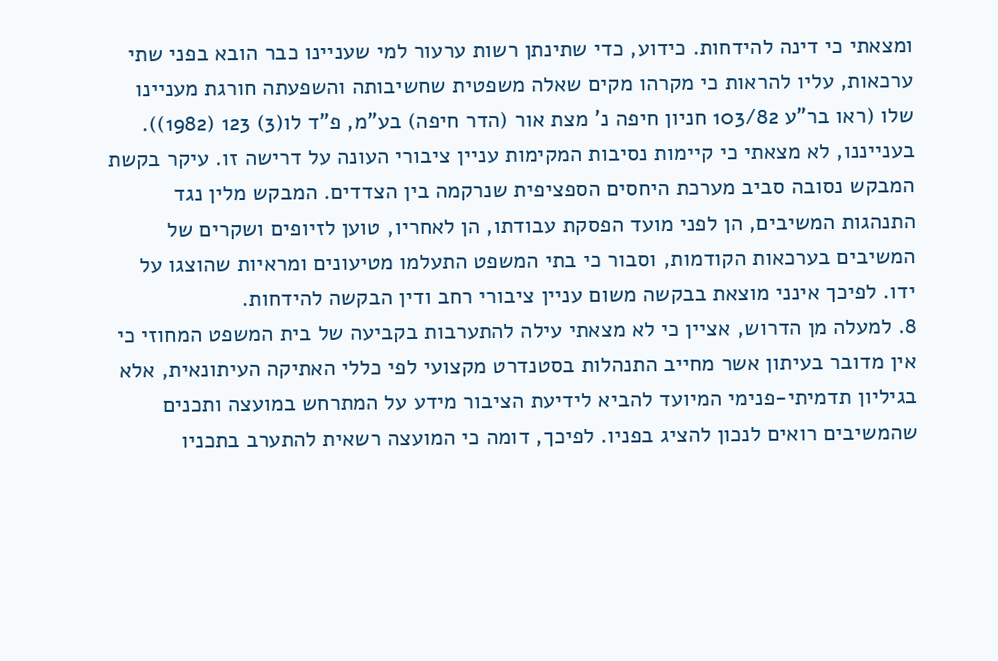ומצאתי כי דינה להידחות. כידוע, כדי שתינתן רשות ערעור למי שעניינו כבר הובא בפני שתי ערכאות, עליו להראות כי מקרהו מקים שאלה משפטית שחשיבותה והשפעתה חורגת מעניינו שלו (ראו בר"ע 103/82 חניון חיפה נ' מצת אור (הדר חיפה) בע"מ, פ"ד לו(3) 123 (1982)). בענייננו, לא מצאתי כי קיימות נסיבות המקימות עניין ציבורי העונה על דרישה זו. עיקר בקשת המבקש נסובה סביב מערכת היחסים הספציפית שנרקמה בין הצדדים. המבקש מלין נגד התנהגות המשיבים, הן לפני מועד הפסקת עבודתו, הן לאחריו, טוען לזיופים ושקרים של המשיבים בערכאות הקודמות, וסבור כי בתי המשפט התעלמו מטיעונים ומראיות שהוצגו על ידו. לפיכך אינני מוצאת בבקשה משום עניין ציבורי רחב ודין הבקשה להידחות.
8. למעלה מן הדרוש, אציין כי לא מצאתי עילה להתערבות בקביעה של בית המשפט המחוזי כי אין מדובר בעיתון אשר מחייב התנהלות בסטנדרט מקצועי לפי כללי האתיקה העיתונאית, אלא בגיליון תדמיתי-פנימי המיועד להביא לידיעת הציבור מידע על המתרחש במועצה ותכנים שהמשיבים רואים לנכון להציג בפניו. לפיכך, דומה כי המועצה רשאית להתערב בתכניו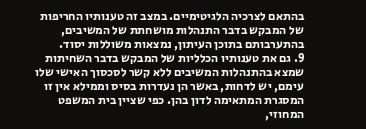בהתאם לצרכיה הלגיטימיים. במצב זה טענותיו החריפות של המבקש בדבר התנהלות מושחתת של המשיבים, בהתערבותם בתוכן העיתון, נמצאות משוללות יסוד.
9. גם את טענותיו הכלליות של המבקש בדבר השחיתות שמצא בהתנהלות המשיבים ללא קשר לסכסוך האישי שלו עימם, יש לדחות, באשר הן נעדרות בסיס וממילא אין זו המסגרת המתאימה לדון בהן. כפי שציין בית המשפט המחוזי,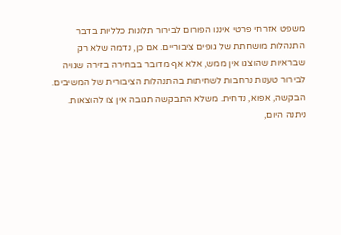משפט אזרחי פרטי איננו הפורום לבירור תלונות כלליות בדבר התנהלות מושחתת של גופים ציבוריים. אם כן, נדמה שלא רק שבראיות שהוצגו אין ממש, אלא אף מדובר בבחירה בזירה שגויה לבירור טענות נרחבות לשחיתות בהתנהלות הציבורית של המשיבים.
הבקשה, אפוא, נדחית. משלא התבקשה תגובה אין צו להוצאות.
ניתנה היום,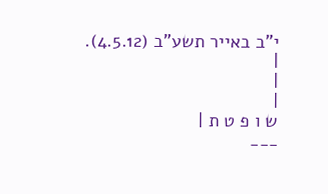י"ב באייר תשע"ב (4.5.12).
|
|
|
ש ו פ ט ת |
___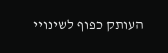העותק כפוף לשינויי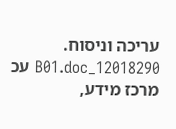עריכה וניסוח. 12018290_B01.doc עכ
מרכז מידע,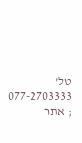טל' 077-2703333 ; אתר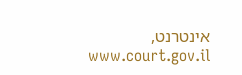אינטרנט, www.court.gov.il